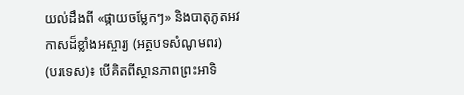យល់ដឹងពី «ផ្កាយចម្លែកៗ» និងបាតុភូតអវកាសដ៏ខ្លាំងអស្ចារ្យ (អត្ថបទសំណូមពរ)
(បរទេស)៖ បើគិតពីស្ថានភាពព្រះអាទិ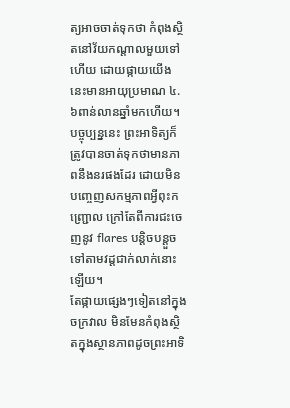ត្យអាចចាត់ទុកថា កំពុងស្ថិតនៅវ័យកណ្តាលមួយទៅហើយ ដោយផ្កាយយើងនេះមានអាយុប្រមាណ ៤.៦ពាន់លានឆ្នាំមកហើយ។ បច្ចុប្បន្ននេះ ព្រះអាទិត្យក៏ត្រូវបានចាត់ទុកថាមានភាពនឹងនរផងដែរ ដោយមិនបញ្ចេញសកម្មភាពអ្វីពុះកញ្ជ្រោល ក្រៅតែពីការជះចេញនូវ flares បន្តិចបន្តួចទៅតាមវដ្តជាក់លាក់នោះឡើយ។
តែផ្កាយផ្សេងៗទៀតនៅក្នុងចក្រវាល មិនមែនកំពុងស្ថិតក្នុងស្ថានភាពដូចព្រះអាទិ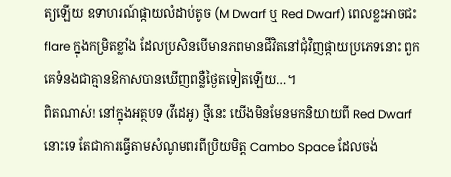ត្យឡើយ ឧទាហរណ៍ផ្កាយលំដាប់តូច (M Dwarf ឬ Red Dwarf) ពេលខ្លះអាចជះ flare ក្នុងកម្រិតខ្លាំង ដែលប្រសិនបើមានភពមានជីវិតនៅជុំវិញផ្កាយប្រភេទនោះ ពួកគេទំនងជាគ្មានឱកាសបានឃើញពន្លឺថ្ងៃតទៀតឡើយ…។
ពិតណាស់! នៅក្នុងអត្ថបទ (វីដេអូ) ថ្មីនេះ យើងមិនមែនមកនិយាយពី Red Dwarf នោះទេ តែជាការធ្វើតាមសំណូមពរពីប្រិយមិត្ត Cambo Space ដែលចង់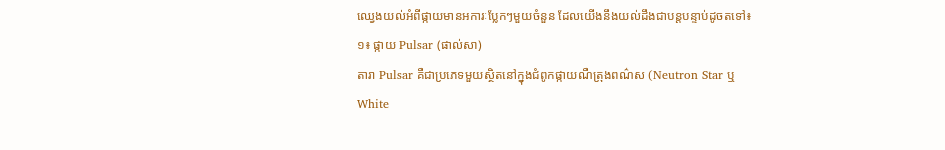ឈ្វេងយល់អំពីផ្កាយមានអការៈប្លែកៗមួយចំនួន ដែលយើងនឹងយល់ដឹងជាបន្តបន្ទាប់ដូចតទៅ៖
១៖ ផ្កាយ Pulsar (ផាល់សា)
តារា Pulsar គឺជាប្រភេទមួយស្ថិតនៅក្នុងជំពូកផ្កាយណឺត្រុងពណ៌ស (Neutron Star ឬ White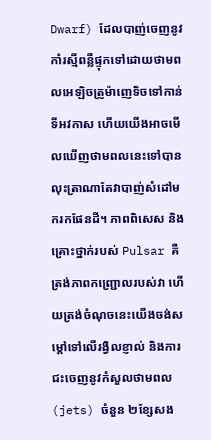Dwarf) ដែលបាញ់ចេញនូវកាំរស្មីពន្លឺផ្ទុកទៅដោយថាមពលអេឡិចត្រូម៉ាញេទិចទៅកាន់ទីអវកាស ហើយយើងអាចមើលឃើញថាមពលនេះទៅបាន លុះត្រាណាតែវាបាញ់សំដៅមករកផែនដី។ ភាពពិសេស និងគ្រោះថ្នាក់របស់ Pulsar គឺត្រង់ភាពកញ្ជ្រោលរបស់វា ហើយត្រង់ចំណុចនេះយើងចង់សម្តៅទៅលើរង្វិលខ្ញាល់ និងការជះចេញនូវកំសួលថាមពល (jets) ចំនួន ២ខ្សែសង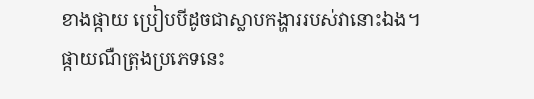ខាងផ្កាយ ប្រៀបបីដូចជាស្លាបកង្ហាររបស់វានោះឯង។
ផ្កាយណឺត្រុងប្រភេទនេះ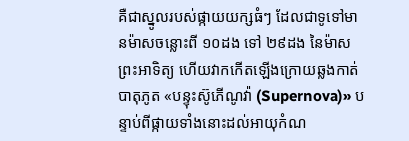គឺជាស្នូលរបស់ផ្កាយយក្សធំៗ ដែលជាទូទៅមានម៉ាសចន្លោះពី ១០ដង ទៅ ២៩ដង នៃម៉ាសព្រះអាទិត្យ ហើយវាកកើតឡើងក្រោយឆ្លងកាត់បាតុភូត «បន្ទុះស៊ូភើណូវ៉ា (Supernova)» បន្ទាប់ពីផ្កាយទាំងនោះដល់អាយុកំណ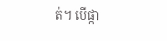ត់។ បើផ្កា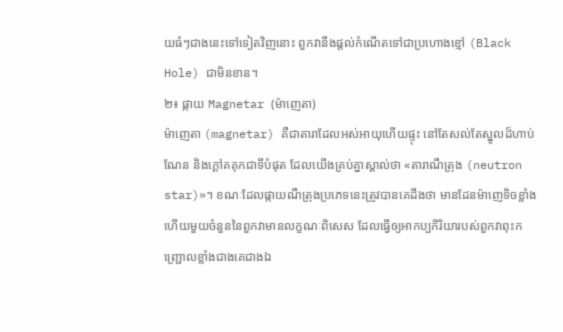យធំៗជាងនេះទៅទៀតវិញនោះ ពួកវានឹងផ្តល់កំណើតទៅជាប្រហោងខ្មៅ (Black Hole) ជាមិនខាន។
២៖ ផ្កាយ Magnetar (ម៉ាញេតា)
ម៉ាញេតា (magnetar) គឺជាតារាដែលអស់អាយុហើយផ្ទុះ នៅតែសល់តែស្នូលដ៏ហាប់ណែន និងក្តៅគគុកជាទីបំផុត ដែលយើងគ្រប់គ្នាស្គាល់ថា «តារាណឺត្រុង (neutron star)»។ ខណៈដែលផ្កាយណឺត្រុងប្រភេទនេះត្រូវបានគេដឹងថា មានដែនម៉ាញេទិចខ្លាំង ហើយមួយចំនួននៃពួកវាមានលក្ខណៈពិសេស ដែលធ្វើឲ្យអាកប្បកិរិយារបស់ពួកវាពុះកញ្ជ្រោលខ្លាំងជាងគេជាងឯ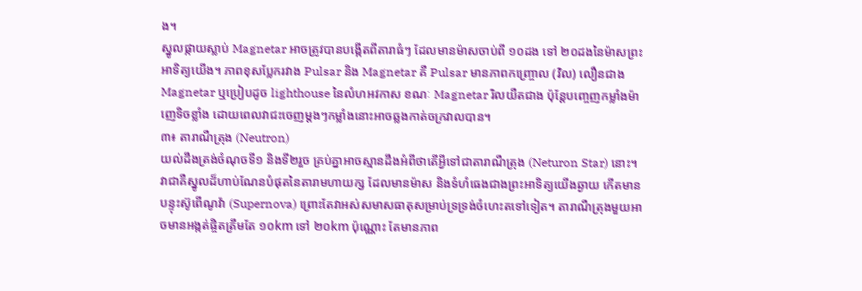ង។
ស្នូលផ្កាយស្លាប់ Magnetar អាចត្រូវបានបង្កើតពីតារាធំៗ ដែលមានម៉ាសចាប់ពី ១០ដង ទៅ ២០ដងនៃម៉ាសព្រះអាទិត្យយើង។ ភាពខុសប្លែករវាង Pulsar និង Magnetar គឺ Pulsar មានភាពកញ្ច្រោល (វិល) លឿនជាង Magnetar ឬប្រៀបដូច lighthouse នៃលំហអវកាស ខណៈ Magnetar រិលយឺតជាង ប៉ុន្តែបញ្ចេញកម្លាំងម៉ាញេទិចខ្លាំង ដោយពេលវាជះចេញម្តងៗកម្លាំងនោះអាចឆ្លងកាត់ចក្រវាលបាន។
៣៖ តារាណឺត្រុង (Neutron)
យល់ដឹងត្រង់ចំណុចទី១ និងទី២រួច គ្រប់គ្នាអាចស្មានដឹងអំពីថាតើអ្វីទៅជាតារាណឺត្រុង (Neturon Star) នោះ។ វាជាគឺស្នូលដ៏ហាប់ណែនបំផុតនៃតារាមហាយក្ស ដែលមានម៉ាស និងទំហំធេងជាងព្រះអាទិត្យយើងឆ្ងាយ កើតមានបន្ទុះស៊ូពើណូវ៉ា (Supernova) ព្រោះតែវាអស់សមាសធាតុសម្រាប់ទ្រទ្រង់ចំហេះតទៅទៀត។ តារាណឺត្រុងមួយអាចមានអង្កត់ផ្ចិតត្រឹមតែ ១០km ទៅ ២០km ប៉ុណ្ណោះ តែមានភាព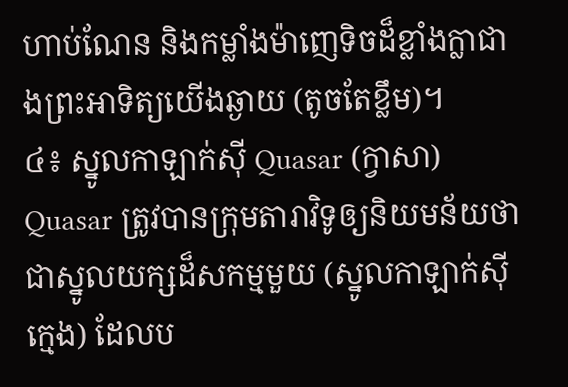ហាប់ណែន និងកម្លាំងម៉ាញេទិចដ៏ខ្លាំងក្លាជាងព្រះអាទិត្យយើងឆ្ងាយ (តូចតែខ្លឹម)។
៤៖ ស្នូលកាឡាក់ស៊ី Quasar (ក្វាសា)
Quasar ត្រូវបានក្រុមតារាវិទូឲ្យនិយមន័យថា ជាស្នូលយក្សដ៏សកម្មមួយ (ស្នូលកាឡាក់ស៊ីក្មេង) ដែលប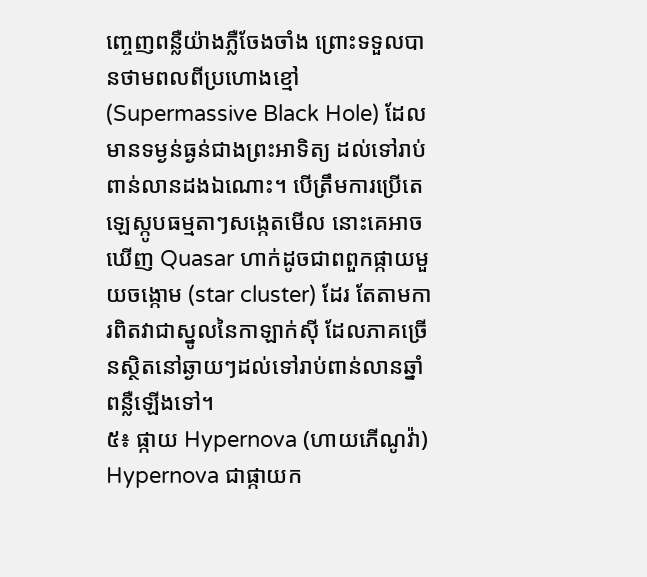ញ្ចេញពន្លឺយ៉ាងភ្លឺចែងចាំង ព្រោះទទួលបានថាមពលពីប្រហោងខ្មៅ (Supermassive Black Hole) ដែលមានទម្ងន់ធ្ងន់ជាងព្រះអាទិត្យ ដល់ទៅរាប់ពាន់លានដងឯណោះ។ បើត្រឹមការប្រើតេឡេស្កូបធម្មតាៗសង្កេតមើល នោះគេអាចឃើញ Quasar ហាក់ដូចជាពពួកផ្កាយមួយចង្កោម (star cluster) ដែរ តែតាមការពិតវាជាស្នូលនៃកាឡាក់ស៊ី ដែលភាគច្រើនស្ថិតនៅឆ្ងាយៗដល់ទៅរាប់ពាន់លានឆ្នាំពន្លឺឡើងទៅ។
៥៖ ផ្កាយ Hypernova (ហាយភើណូវ៉ា)
Hypernova ជាផ្កាយក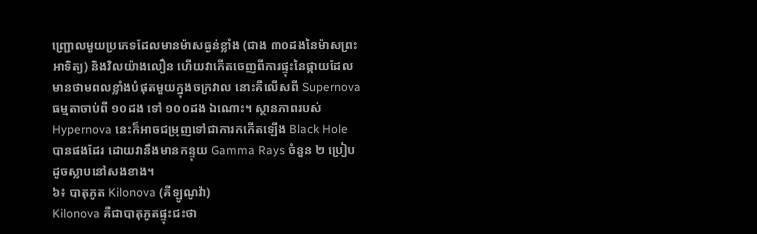ញ្ជ្រោលមួយប្រភេទដែលមានម៉ាសធ្ងន់ខ្លាំង (ជាង ៣០ដងនៃម៉ាសព្រះអាទិត្យ) និងវិលយ៉ាងលឿន ហើយវាកើតចេញពីការផ្ទុះនៃផ្កាយដែលមានថាមពលខ្លាំងបំផុតមួយក្នុងចក្រវាល នោះគឺលើសពី Supernova ធម្មតាចាប់ពី ១០ដង ទៅ ១០០ដង ឯណោះ។ ស្ថានភាពរបស់ Hypernova នេះក៏អាចជម្រុញទៅជាការកកើតឡើង Black Hole បានផងដែរ ដោយវានឹងមានកន្ទុយ Gamma Rays ចំនួន ២ ប្រៀបដូចស្លាបនៅសងខាង។
៦៖ បាតុភូត Kilonova (គីឡូណូវ៉ា)
Kilonova គឺជាបាតុភូតផ្ទុះជះថា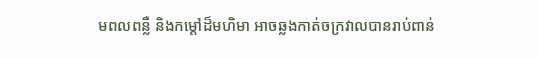មពលពន្លឺ និងកម្តៅដ៏មហិមា អាចឆ្លងកាត់ចក្រវាលបានរាប់ពាន់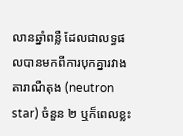លានឆ្នាំពន្លឺ ដែលជាលទ្ធផលបានមកពីការបុកគ្នារវាង តារាណឺតុង (neutron star) ចំនួន ២ ឬក៏ពេលខ្លះ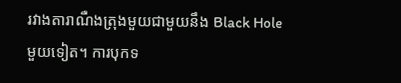រវាងតារាណឺងត្រុងមួយជាមួយនឹង Black Hole មួយទៀត។ ការបុកទ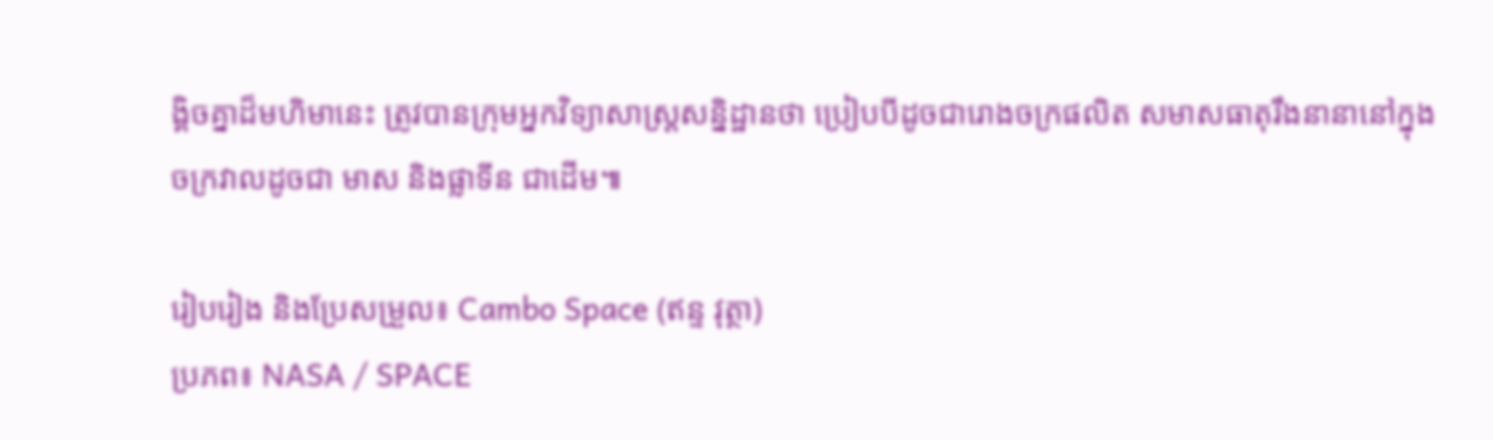ង្គិចគ្នាដ៏មហិមានេះ ត្រូវបានក្រុមអ្នកវិទ្យាសាស្ត្រសន្និដ្ឋានថា ប្រៀបបីដូចជារោងចក្រផលិត សមាសធាតុរឹងនានានៅក្នុងចក្រវាលដូចជា មាស និងផ្លាទីន ជាដើម៕

រៀបរៀង និងប្រែសម្រួល៖ Cambo Space (ឥន្ទ វុត្ថា)
ប្រភព៖ NASA / SPACE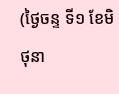(ថ្ងៃចន្ទ ទី១ ខែមិថុនា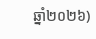ឆ្នាំ២០២៦)